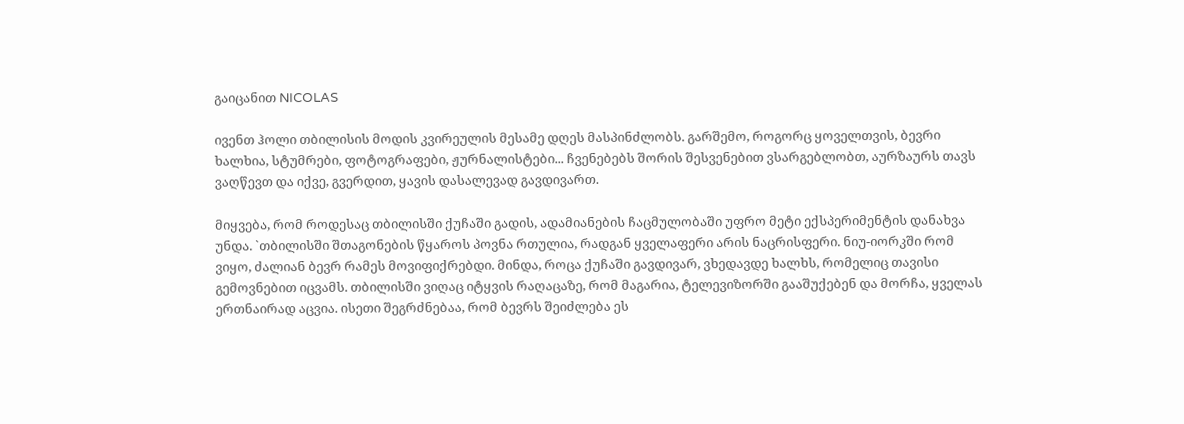გაიცანით NICOLAS

ივენთ ჰოლი თბილისის მოდის კვირეულის მესამე დღეს მასპინძლობს. გარშემო, როგორც ყოველთვის, ბევრი ხალხია, სტუმრები, ფოტოგრაფები, ჟურნალისტები... ჩვენებებს შორის შესვენებით ვსარგებლობთ, აურზაურს თავს ვაღწევთ და იქვე, გვერდით, ყავის დასალევად გავდივართ.

მიყვება, რომ როდესაც თბილისში ქუჩაში გადის, ადამიანების ჩაცმულობაში უფრო მეტი ექსპერიმენტის დანახვა უნდა. `თბილისში შთაგონების წყაროს პოვნა რთულია, რადგან ყველაფერი არის ნაცრისფერი. ნიუ-იორკში რომ ვიყო, ძალიან ბევრ რამეს მოვიფიქრებდი. მინდა, როცა ქუჩაში გავდივარ, ვხედავდე ხალხს, რომელიც თავისი გემოვნებით იცვამს. თბილისში ვიღაც იტყვის რაღაცაზე, რომ მაგარია, ტელევიზორში გააშუქებენ და მორჩა, ყველას ერთნაირად აცვია. ისეთი შეგრძნებაა, რომ ბევრს შეიძლება ეს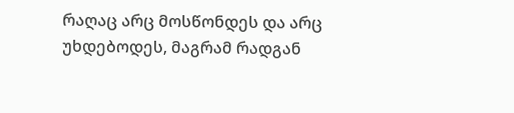რაღაც არც მოსწონდეს და არც უხდებოდეს, მაგრამ რადგან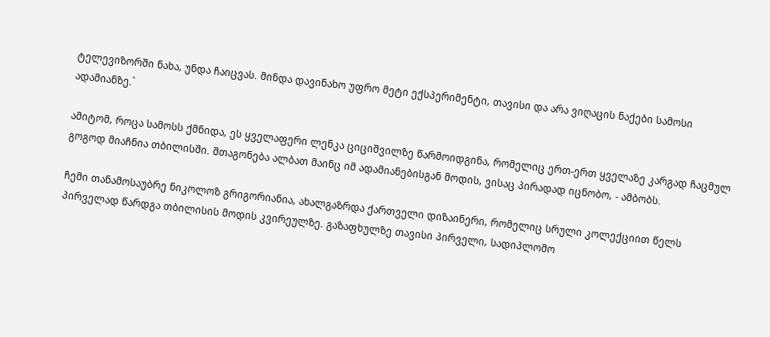ტელევიზორში ნახა, უნდა ჩაიცვას. მინდა დავინახო უფრო მეტი ექსპერიმენტი, თავისი და არა ვიღაცის ნაქები სამოსი ადამიანზე.`

ამიტომ, როცა სამოსს ქმნიდა, ეს ყველაფერი ლენკა ციციშვილზე წარმოიდგინა, რომელიც ერთ-ერთ ყველაზე კარგად ჩაცმულ გოგოდ მიაჩნია თბილისში. შთაგონება ალბათ მაინც იმ ადამიანებისგან მოდის, ვისაც პირადად იცნობო, - ამბობს.

ჩემი თანამოსაუბრე ნიკოლოზ გრიგორიანია, ახალგაზრდა ქართველი დიზაინერი, რომელიც სრული კოლექციით წელს პირველად წარდგა თბილისის მოდის კვირეულზე. გაზაფხულზე თავისი პირველი, სადიპლომო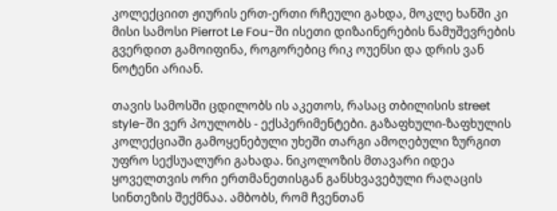კოლექციით ჟიურის ერთ-ერთი რჩეული გახდა, მოკლე ხანში კი მისი სამოსი Pierrot Le Fou-ში ისეთი დიზაინერების ნამუშევრების გვერდით გამოიფინა, როგორებიც რიკ ოუენსი და დრის ვან ნოტენი არიან.

თავის სამოსში ცდილობს ის აკეთოს, რასაც თბილისის street style-ში ვერ პოულობს - ექსპერიმენტები. გაზაფხული-ზაფხულის კოლექციაში გამოყენებული უხეში თარგი ამოღებული ზურგით უფრო სექსუალური გახადა. ნიკოლოზის მთავარი იდეა ყოველთვის ორი ერთმანეთისგან განსხვავებული რაღაცის სინთეზის შექმნაა. ამბობს, რომ ჩვენთან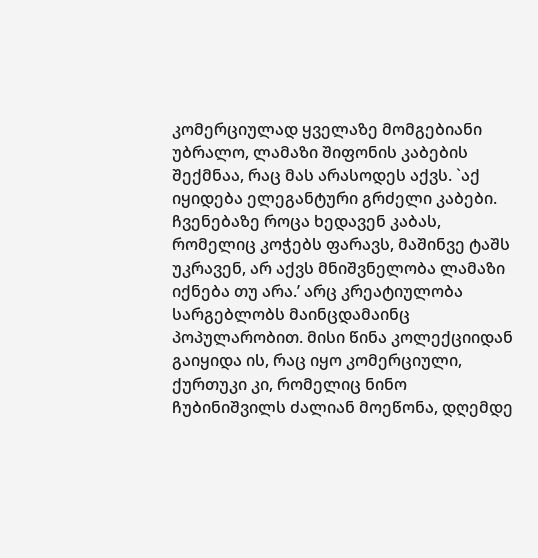კომერციულად ყველაზე მომგებიანი უბრალო, ლამაზი შიფონის კაბების შექმნაა, რაც მას არასოდეს აქვს. `აქ იყიდება ელეგანტური გრძელი კაბები. ჩვენებაზე როცა ხედავენ კაბას, რომელიც კოჭებს ფარავს, მაშინვე ტაშს უკრავენ, არ აქვს მნიშვნელობა ლამაზი იქნება თუ არა.’ არც კრეატიულობა სარგებლობს მაინცდამაინც პოპულარობით. მისი წინა კოლექციიდან გაიყიდა ის, რაც იყო კომერციული, ქურთუკი კი, რომელიც ნინო ჩუბინიშვილს ძალიან მოეწონა, დღემდე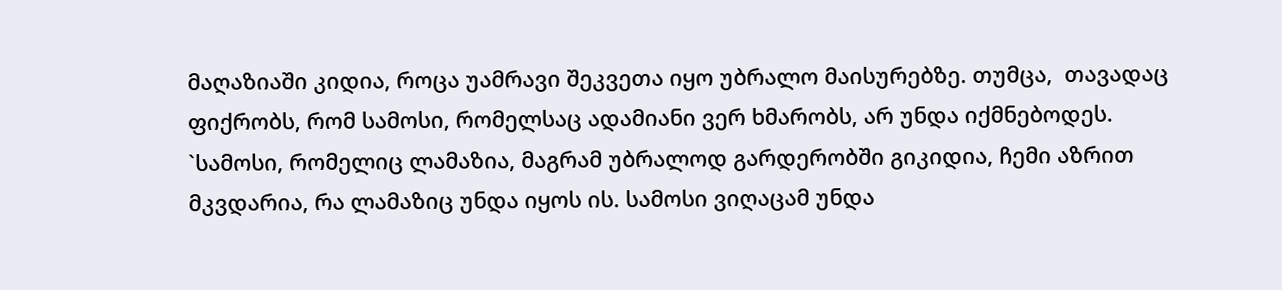მაღაზიაში კიდია, როცა უამრავი შეკვეთა იყო უბრალო მაისურებზე. თუმცა,  თავადაც ფიქრობს, რომ სამოსი, რომელსაც ადამიანი ვერ ხმარობს, არ უნდა იქმნებოდეს. `სამოსი, რომელიც ლამაზია, მაგრამ უბრალოდ გარდერობში გიკიდია, ჩემი აზრით მკვდარია, რა ლამაზიც უნდა იყოს ის. სამოსი ვიღაცამ უნდა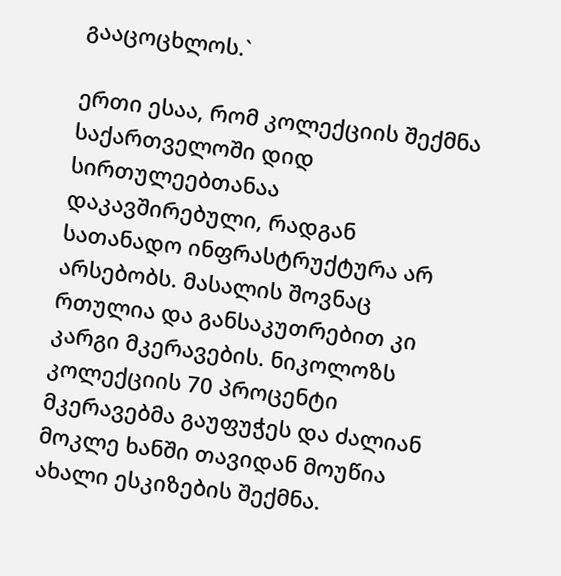გააცოცხლოს.`

ერთი ესაა, რომ კოლექციის შექმნა საქართველოში დიდ სირთულეებთანაა დაკავშირებული, რადგან სათანადო ინფრასტრუქტურა არ არსებობს. მასალის შოვნაც რთულია და განსაკუთრებით კი კარგი მკერავების. ნიკოლოზს კოლექციის 70 პროცენტი მკერავებმა გაუფუჭეს და ძალიან მოკლე ხანში თავიდან მოუწია ახალი ესკიზების შექმნა.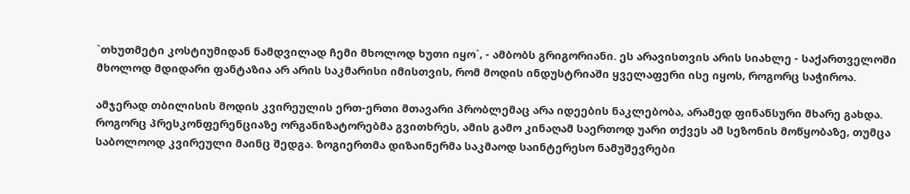`თხუთმეტი კოსტიუმიდან ნამდვილად ჩემი მხოლოდ ხუთი იყო`, - ამბობს გრიგორიანი. ეს არავისთვის არის სიახლე - საქართველოში მხოლოდ მდიდარი ფანტაზია არ არის საკმარისი იმისთვის, რომ მოდის ინდუსტრიაში ყველაფერი ისე იყოს, როგორც საჭიროა.

ამჯერად თბილისის მოდის კვირეულის ერთ-ერთი მთავარი პრობლემაც არა იდეების ნაკლებობა, არამედ ფინანსური მხარე გახდა. როგორც პრესკონფერენციაზე ორგანიზატორებმა გვითხრეს, ამის გამო კინაღამ საერთოდ უარი თქვეს ამ სეზონის მოწყობაზე, თუმცა საბოლოოდ კვირეული მაინც შედგა. ზოგიერთმა დიზაინერმა საკმაოდ საინტერესო ნამუშევრები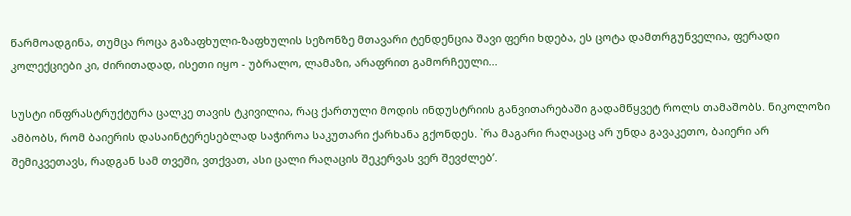წარმოადგინა, თუმცა როცა გაზაფხული-ზაფხულის სეზონზე მთავარი ტენდენცია შავი ფერი ხდება, ეს ცოტა დამთრგუნველია, ფერადი კოლექციები კი, ძირითადად, ისეთი იყო - უბრალო, ლამაზი, არაფრით გამორჩეული...

სუსტი ინფრასტრუქტურა ცალკე თავის ტკივილია, რაც ქართული მოდის ინდუსტრიის განვითარებაში გადამწყვეტ როლს თამაშობს. ნიკოლოზი ამბობს, რომ ბაიერის დასაინტერესებლად საჭიროა საკუთარი ქარხანა გქონდეს. `რა მაგარი რაღაცაც არ უნდა გავაკეთო, ბაიერი არ შემიკვეთავს, რადგან სამ თვეში, ვთქვათ, ასი ცალი რაღაცის შეკერვას ვერ შევძლებ’.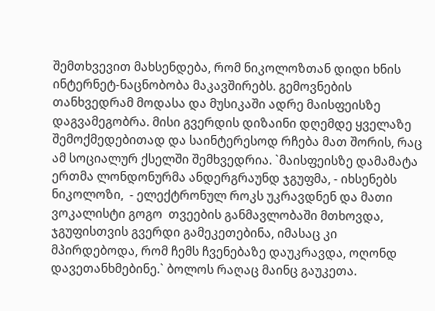შემთხვევით მახსენდება, რომ ნიკოლოზთან დიდი ხნის ინტერნეტ-ნაცნობობა მაკავშირებს. გემოვნების თანხვედრამ მოდასა და მუსიკაში ადრე მაისფეისზე დაგვამეგობრა. მისი გვერდის დიზაინი დღემდე ყველაზე შემოქმედებითად და საინტერესოდ რჩება მათ შორის, რაც ამ სოციალურ ქსელში შემხვედრია. `მაისფეისზე დამამატა ერთმა ლონდონურმა ანდერგრაუნდ ჯგუფმა, - იხსენებს ნიკოლოზი,  - ელექტრონულ როკს უკრავდნენ და მათი ვოკალისტი გოგო  თვეების განმავლობაში მთხოვდა, ჯგუფისთვის გვერდი გამეკეთებინა, იმასაც კი მპირდებოდა, რომ ჩემს ჩვენებაზე დაუკრავდა, ოღონდ დავეთანხმებინე.` ბოლოს რაღაც მაინც გაუკეთა.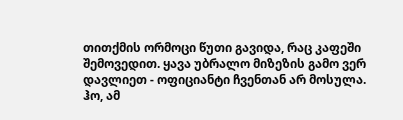თითქმის ორმოცი წუთი გავიდა, რაც კაფეში შემოვედით. ყავა უბრალო მიზეზის გამო ვერ დავლიეთ - ოფიციანტი ჩვენთან არ მოსულა. ჰო, ამ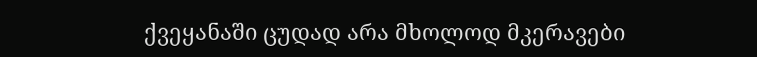ქვეყანაში ცუდად არა მხოლოდ მკერავები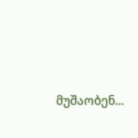მუშაობენ...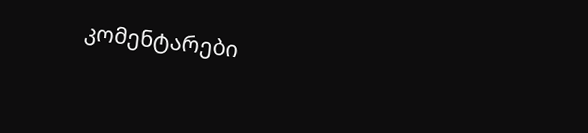კომენტარები